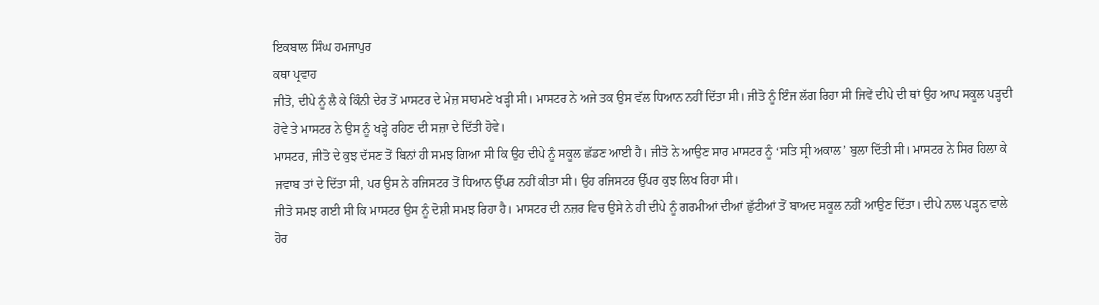ਇਕਬਾਲ ਸਿੰਘ ਹਮਜਾਪੁਰ
ਕਥਾ ਪ੍ਰਵਾਹ
ਜੀਤੋ, ਦੀਪੇ ਨੂੰ ਲੈ ਕੇ ਕਿੰਨੀ ਦੇਰ ਤੋਂ ਮਾਸਟਰ ਦੇ ਮੇਜ਼ ਸਾਹਮਣੇ ਖੜ੍ਹੀ ਸੀ। ਮਾਸਟਰ ਨੇ ਅਜੇ ਤਕ ਉਸ ਵੱਲ ਧਿਆਨ ਨਹੀਂ ਦਿੱਤਾ ਸੀ। ਜੀਤੋ ਨੂੰ ਇੰਜ ਲੱਗ ਰਿਹਾ ਸੀ ਜਿਵੇਂ ਦੀਪੇ ਦੀ ਥਾਂ ਉਹ ਆਪ ਸਕੂਲ ਪੜ੍ਹਦੀ ਹੋਵੇ ਤੇ ਮਾਸਟਰ ਨੇ ਉਸ ਨੂੰ ਖੜ੍ਹੇ ਰਹਿਣ ਦੀ ਸਜ਼ਾ ਦੇ ਦਿੱਤੀ ਹੋਵੇ।
ਮਾਸਟਰ, ਜੀਤੋ ਦੇ ਕੁਝ ਦੱਸਣ ਤੋਂ ਬਿਨਾਂ ਹੀ ਸਮਝ ਗਿਆ ਸੀ ਕਿ ਉਹ ਦੀਪੇ ਨੂੰ ਸਕੂਲ ਛੱਡਣ ਆਈ ਹੈ। ਜੀਤੋ ਨੇ ਆਉਣ ਸਾਰ ਮਾਸਟਰ ਨੂੰ ‘ਸਤਿ ਸ੍ਰੀ ਅਕਾਲ’ ਬੁਲਾ ਦਿੱਤੀ ਸੀ। ਮਾਸਟਰ ਨੇ ਸਿਰ ਹਿਲਾ ਕੇ ਜਵਾਬ ਤਾਂ ਦੇ ਦਿੱਤਾ ਸੀ, ਪਰ ਉਸ ਨੇ ਰਜਿਸਟਰ ਤੋਂ ਧਿਆਨ ਉੱਪਰ ਨਹੀਂ ਕੀਤਾ ਸੀ। ਉਹ ਰਜਿਸਟਰ ਉੱਪਰ ਕੁਝ ਲਿਖ ਰਿਹਾ ਸੀ।
ਜੀਤੋ ਸਮਝ ਗਈ ਸੀ ਕਿ ਮਾਸਟਰ ਉਸ ਨੂੰ ਦੋਸ਼ੀ ਸਮਝ ਰਿਹਾ ਹੈ। ਮਾਸਟਰ ਦੀ ਨਜ਼ਰ ਵਿਚ ਉਸੇ ਨੇ ਹੀ ਦੀਪੇ ਨੂੰ ਗਰਮੀਆਂ ਦੀਆਂ ਛੁੱਟੀਆਂ ਤੋਂ ਬਾਅਦ ਸਕੂਲ ਨਹੀਂ ਆਉਣ ਦਿੱਤਾ। ਦੀਪੇ ਨਾਲ ਪੜ੍ਹਨ ਵਾਲੇ ਹੋਰ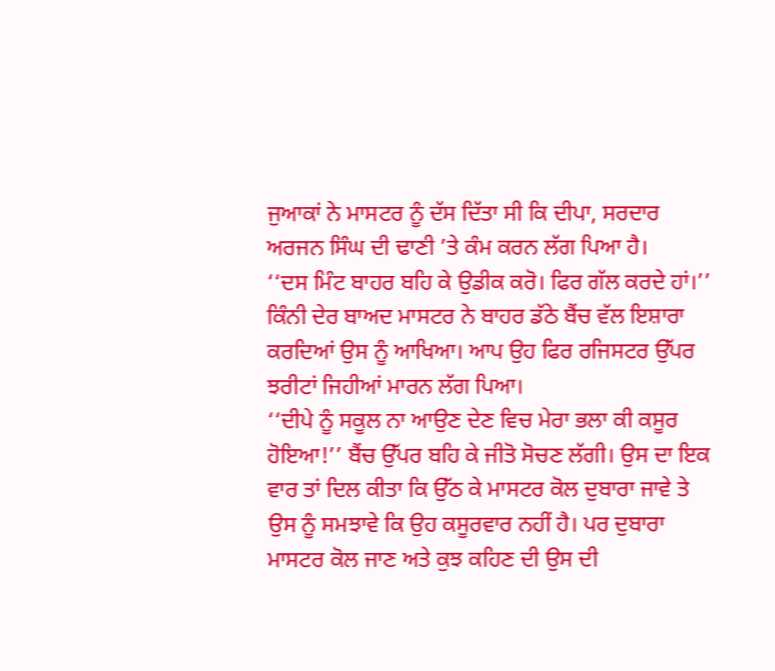ਜੁਆਕਾਂ ਨੇ ਮਾਸਟਰ ਨੂੰ ਦੱਸ ਦਿੱਤਾ ਸੀ ਕਿ ਦੀਪਾ, ਸਰਦਾਰ ਅਰਜਨ ਸਿੰਘ ਦੀ ਢਾਣੀ ’ਤੇ ਕੰਮ ਕਰਨ ਲੱਗ ਪਿਆ ਹੈ।
‘‘ਦਸ ਮਿੰਟ ਬਾਹਰ ਬਹਿ ਕੇ ਉਡੀਕ ਕਰੋ। ਫਿਰ ਗੱਲ ਕਰਦੇ ਹਾਂ।’’ ਕਿੰਨੀ ਦੇਰ ਬਾਅਦ ਮਾਸਟਰ ਨੇ ਬਾਹਰ ਡੱਠੇ ਬੈਂਚ ਵੱਲ ਇਸ਼ਾਰਾ ਕਰਦਿਆਂ ਉਸ ਨੂੰ ਆਖਿਆ। ਆਪ ਉਹ ਫਿਰ ਰਜਿਸਟਰ ਉੱਪਰ ਝਰੀਟਾਂ ਜਿਹੀਆਂ ਮਾਰਨ ਲੱਗ ਪਿਆ।
‘‘ਦੀਪੇ ਨੂੰ ਸਕੂਲ ਨਾ ਆਉਣ ਦੇਣ ਵਿਚ ਮੇਰਾ ਭਲਾ ਕੀ ਕਸੂਰ ਹੋਇਆ!’’ ਬੈਂਚ ਉੱਪਰ ਬਹਿ ਕੇ ਜੀਤੋ ਸੋਚਣ ਲੱਗੀ। ਉਸ ਦਾ ਇਕ ਵਾਰ ਤਾਂ ਦਿਲ ਕੀਤਾ ਕਿ ਉੱਠ ਕੇ ਮਾਸਟਰ ਕੋਲ ਦੁਬਾਰਾ ਜਾਵੇ ਤੇ ਉਸ ਨੂੰ ਸਮਝਾਵੇ ਕਿ ਉਹ ਕਸੂਰਵਾਰ ਨਹੀਂ ਹੈ। ਪਰ ਦੁਬਾਰਾ ਮਾਸਟਰ ਕੋਲ ਜਾਣ ਅਤੇ ਕੁਝ ਕਹਿਣ ਦੀ ਉਸ ਦੀ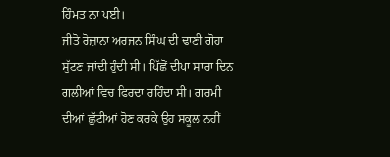ਹਿੰਮਤ ਨਾ ਪਈ।
ਜੀਤੋ ਰੋਜ਼ਾਨਾ ਅਰਜਨ ਸਿੰਘ ਦੀ ਢਾਣੀ ਗੋਹਾ ਸੁੱਟਣ ਜਾਂਦੀ ਹੁੰਦੀ ਸੀ। ਪਿੱਛੋਂ ਦੀਪਾ ਸਾਰਾ ਦਿਨ ਗਲੀਆਂ ਵਿਚ ਫਿਰਦਾ ਰਹਿੰਦਾ ਸੀ। ਗਰਮੀ ਦੀਆਂ ਛੁੱਟੀਆਂ ਹੋਣ ਕਰਕੇ ਉਹ ਸਕੂਲ ਨਹੀਂ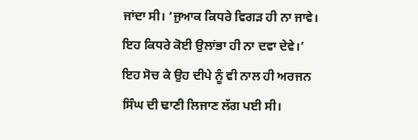ਜਾਂਦਾ ਸੀ। ‘ਜੁਆਕ ਕਿਧਰੇ ਵਿਗੜ ਹੀ ਨਾ ਜਾਵੇ। ਇਹ ਕਿਧਰੇ ਕੋਈ ਉਲਾਂਭਾ ਹੀ ਨਾ ਦਵਾ ਦੇਵੇ।’ ਇਹ ਸੋਚ ਕੇ ਉਹ ਦੀਪੇ ਨੂੰ ਵੀ ਨਾਲ ਹੀ ਅਰਜਨ ਸਿੰਘ ਦੀ ਢਾਣੀ ਲਿਜਾਣ ਲੱਗ ਪਈ ਸੀ।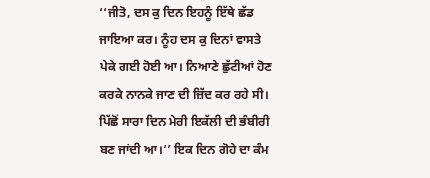‘‘ਜੀਤੋ, ਦਸ ਕੁ ਦਿਨ ਇਹਨੂੰ ਇੱਥੇ ਛੱਡ ਜਾਇਆ ਕਰ। ਨੂੰਹ ਦਸ ਕੁ ਦਿਨਾਂ ਵਾਸਤੇ ਪੇਕੇ ਗਈ ਹੋਈ ਆ। ਨਿਆਣੇ ਛੁੱਟੀਆਂ ਹੋਣ ਕਰਕੇ ਨਾਨਕੇ ਜਾਣ ਦੀ ਜ਼ਿੱਦ ਕਰ ਰਹੇ ਸੀ। ਪਿੱਛੋਂ ਸਾਰਾ ਦਿਨ ਮੇਰੀ ਇਕੱਲੀ ਦੀ ਭੰਬੀਰੀ ਬਣ ਜਾਂਦੀ ਆ।’’ ਇਕ ਦਿਨ ਗੋਹੇ ਦਾ ਕੰਮ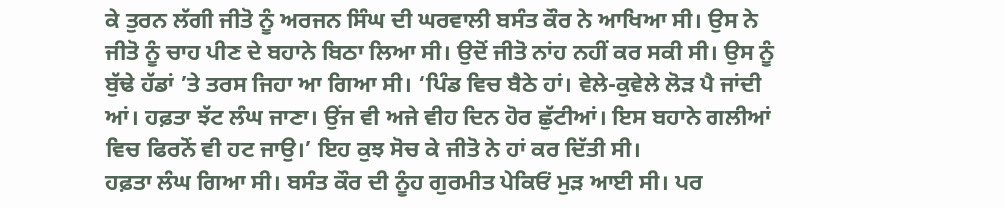ਕੇ ਤੁਰਨ ਲੱਗੀ ਜੀਤੋ ਨੂੰ ਅਰਜਨ ਸਿੰਘ ਦੀ ਘਰਵਾਲੀ ਬਸੰਤ ਕੌਰ ਨੇ ਆਖਿਆ ਸੀ। ਉਸ ਨੇ ਜੀਤੋ ਨੂੰ ਚਾਹ ਪੀਣ ਦੇ ਬਹਾਨੇ ਬਿਠਾ ਲਿਆ ਸੀ। ਉਦੋਂ ਜੀਤੋ ਨਾਂਹ ਨਹੀਂ ਕਰ ਸਕੀ ਸੀ। ਉਸ ਨੂੰ ਬੁੱਢੇ ਹੱਡਾਂ ’ਤੇ ਤਰਸ ਜਿਹਾ ਆ ਗਿਆ ਸੀ। ‘ਪਿੰਡ ਵਿਚ ਬੈਠੇ ਹਾਂ। ਵੇਲੇ-ਕੁਵੇਲੇ ਲੋੜ ਪੈ ਜਾਂਦੀ ਆਂ। ਹਫ਼ਤਾ ਝੱਟ ਲੰਘ ਜਾਣਾ। ਉਂਜ ਵੀ ਅਜੇ ਵੀਹ ਦਿਨ ਹੋਰ ਛੁੱਟੀਆਂ। ਇਸ ਬਹਾਨੇ ਗਲੀਆਂ ਵਿਚ ਫਿਰਨੋਂ ਵੀ ਹਟ ਜਾਉ।’ ਇਹ ਕੁਝ ਸੋਚ ਕੇ ਜੀਤੋ ਨੇ ਹਾਂ ਕਰ ਦਿੱਤੀ ਸੀ।
ਹਫ਼ਤਾ ਲੰਘ ਗਿਆ ਸੀ। ਬਸੰਤ ਕੌਰ ਦੀ ਨੂੰਹ ਗੁਰਮੀਤ ਪੇਕਿਓਂ ਮੁੜ ਆਈ ਸੀ। ਪਰ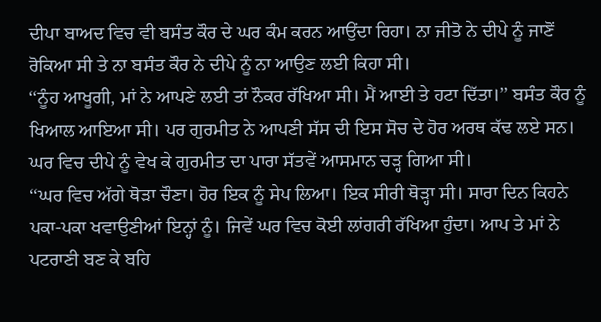ਦੀਪਾ ਬਾਅਦ ਵਿਚ ਵੀ ਬਸੰਤ ਕੌਰ ਦੇ ਘਰ ਕੰਮ ਕਰਨ ਆਉਂਦਾ ਰਿਹਾ। ਨਾ ਜੀਤੋ ਨੇ ਦੀਪੇ ਨੂੰ ਜਾਣੋਂ ਰੋਕਿਆ ਸੀ ਤੇ ਨਾ ਬਸੰਤ ਕੌਰ ਨੇ ਦੀਪੇ ਨੂੰ ਨਾ ਆਉਣ ਲਈ ਕਿਹਾ ਸੀ।
‘‘ਨੂੰਹ ਆਖੂਗੀ, ਮਾਂ ਨੇ ਆਪਣੇ ਲਈ ਤਾਂ ਨੌਕਰ ਰੱਖਿਆ ਸੀ। ਮੈਂ ਆਈ ਤੇ ਹਟਾ ਦਿੱਤਾ।’’ ਬਸੰਤ ਕੌਰ ਨੂੰ ਖਿਆਲ ਆਇਆ ਸੀ। ਪਰ ਗੁਰਮੀਤ ਨੇ ਆਪਣੀ ਸੱਸ ਦੀ ਇਸ ਸੋਚ ਦੇ ਹੋਰ ਅਰਥ ਕੱਢ ਲਏ ਸਨ। ਘਰ ਵਿਚ ਦੀਪੇ ਨੂੰ ਵੇਖ ਕੇ ਗੁਰਮੀਤ ਦਾ ਪਾਰਾ ਸੱਤਵੇਂ ਆਸਮਾਨ ਚੜ੍ਹ ਗਿਆ ਸੀ।
‘‘ਘਰ ਵਿਚ ਅੱਗੇ ਥੋੜਾ ਚੌਣਾ। ਹੋਰ ਇਕ ਨੂੰ ਸੇਪ ਲਿਆ। ਇਕ ਸੀਰੀ ਥੋੜ੍ਹਾ ਸੀ। ਸਾਰਾ ਦਿਨ ਕਿਹਨੇ ਪਕਾ-ਪਕਾ ਖਵਾਉਣੀਆਂ ਇਨ੍ਹਾਂ ਨੂੰ। ਜਿਵੇਂ ਘਰ ਵਿਚ ਕੋਈ ਲਾਂਗਰੀ ਰੱਖਿਆ ਹੁੰਦਾ। ਆਪ ਤੇ ਮਾਂ ਨੇ ਪਟਰਾਣੀ ਬਣ ਕੇ ਬਹਿ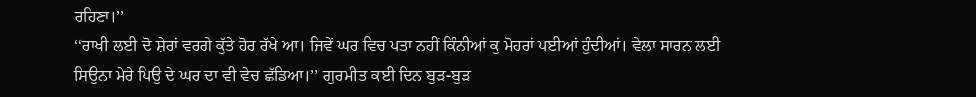ਰਹਿਣਾ।’’
‘‘ਰਾਖੀ ਲਈ ਦੋ ਸ਼ੇਰਾਂ ਵਰਗੇ ਕੁੱਤੇ ਹੋਰ ਰੱਖੇ ਆ। ਜਿਵੇਂ ਘਰ ਵਿਚ ਪਤਾ ਨਹੀਂ ਕਿੰਨੀਆਂ ਕੁ ਮੋਹਰਾਂ ਪਈਆਂ ਹੁੰਦੀਆਂ। ਵੇਲਾ ਸਾਰਨ ਲਈ ਸਿਉਨਾ ਮੇਰੇ ਪਿਉ ਦੇ ਘਰ ਦਾ ਵੀ ਵੇਚ ਛੱਡਿਆ।’’ ਗੁਰਮੀਤ ਕਈ ਦਿਨ ਬੁੜ-ਬੁੜ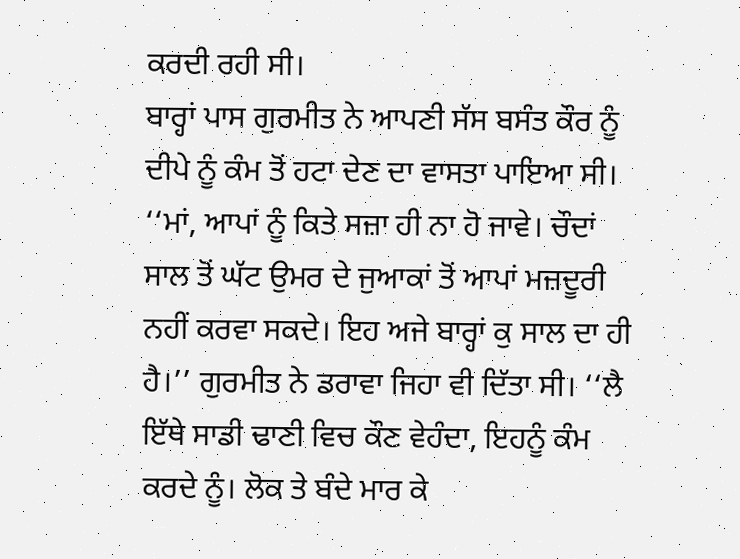ਕਰਦੀ ਰਹੀ ਸੀ।
ਬਾਰ੍ਹਾਂ ਪਾਸ ਗੁਰਮੀਤ ਨੇ ਆਪਣੀ ਸੱਸ ਬਸੰਤ ਕੌਰ ਨੂੰ ਦੀਪੇ ਨੂੰ ਕੰਮ ਤੋਂ ਹਟਾ ਦੇਣ ਦਾ ਵਾਸਤਾ ਪਾਇਆ ਸੀ।
‘‘ਮਾਂ, ਆਪਾਂ ਨੂੰ ਕਿਤੇ ਸਜ਼ਾ ਹੀ ਨਾ ਹੋ ਜਾਵੇ। ਚੌਦਾਂ ਸਾਲ ਤੋਂ ਘੱਟ ਉਮਰ ਦੇ ਜੁਆਕਾਂ ਤੋਂ ਆਪਾਂ ਮਜ਼ਦੂਰੀ ਨਹੀਂ ਕਰਵਾ ਸਕਦੇ। ਇਹ ਅਜੇ ਬਾਰ੍ਹਾਂ ਕੁ ਸਾਲ ਦਾ ਹੀ ਹੈ।’’ ਗੁਰਮੀਤ ਨੇ ਡਰਾਵਾ ਜਿਹਾ ਵੀ ਦਿੱਤਾ ਸੀ। ‘‘ਲੈ ਇੱਥੇ ਸਾਡੀ ਢਾਣੀ ਵਿਚ ਕੌਣ ਵੇਹੰਦਾ, ਇਹਨੂੰ ਕੰਮ ਕਰਦੇ ਨੂੰ। ਲੋਕ ਤੇ ਬੰਦੇ ਮਾਰ ਕੇ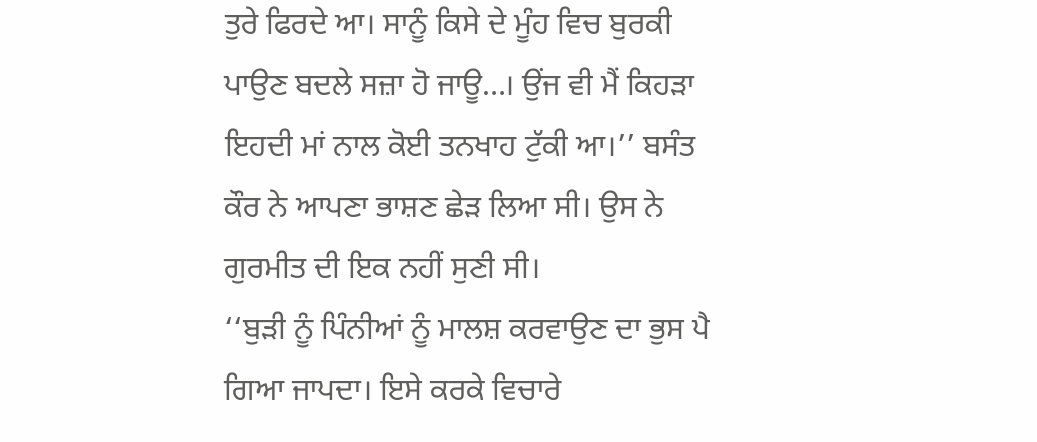ਤੁਰੇ ਫਿਰਦੇ ਆ। ਸਾਨੂੰ ਕਿਸੇ ਦੇ ਮੂੰਹ ਵਿਚ ਬੁਰਕੀ ਪਾਉਣ ਬਦਲੇ ਸਜ਼ਾ ਹੋ ਜਾਊ…। ਉਂਜ ਵੀ ਮੈਂ ਕਿਹੜਾ ਇਹਦੀ ਮਾਂ ਨਾਲ ਕੋਈ ਤਨਖਾਹ ਟੁੱਕੀ ਆ।’’ ਬਸੰਤ ਕੌਰ ਨੇ ਆਪਣਾ ਭਾਸ਼ਣ ਛੇੜ ਲਿਆ ਸੀ। ਉਸ ਨੇ ਗੁਰਮੀਤ ਦੀ ਇਕ ਨਹੀਂ ਸੁਣੀ ਸੀ।
‘‘ਬੁੜੀ ਨੂੰ ਪਿੰਨੀਆਂ ਨੂੰ ਮਾਲਸ਼ ਕਰਵਾਉਣ ਦਾ ਭੁਸ ਪੈ ਗਿਆ ਜਾਪਦਾ। ਇਸੇ ਕਰਕੇ ਵਿਚਾਰੇ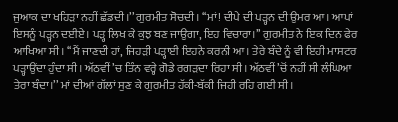ਜੁਆਕ ਦਾ ਖਹਿੜਾ ਨਹੀਂ ਛੱਡਦੀ।’’ ਗੁਰਮੀਤ ਸੋਚਦੀ। ‘‘ਮਾਂ! ਦੀਪੇ ਦੀ ਪੜ੍ਹਨ ਦੀ ਉਮਰ ਆ। ਆਪਾਂ ਇਸਨੂੰ ਪੜ੍ਹਨ ਦਈਏ। ਪੜ੍ਹ ਲਿਖ ਕੇ ਕੁਝ ਬਣ ਜਾਉਗਾ, ਇਹ ਵਿਚਾਰਾ।’’ ਗੁਰਮੀਤ ਨੇ ਇਕ ਦਿਨ ਫੇਰ ਆਖਿਆ ਸੀ। ‘‘ਮੈਂ ਜਾਣਦੀ ਹਾਂ, ਜਿਹੜੀ ਪੜ੍ਹਾਈ ਇਹਨੇ ਕਰਨੀ ਆ। ਤੇਰੇ ਬੰਦੇ ਨੂੰ ਵੀ ਇਹੀ ਮਾਸਟਰ ਪੜ੍ਹਾਉਂਦਾ ਹੁੰਦਾ ਸੀ। ਅੱਠਵੀਂ ’ਚ ਤਿੰਨ ਵਰ੍ਹੇ ਗੋਡੇ ਰਗੜਦਾ ਰਿਹਾ ਸੀ। ਅੱਠਵੀਂ ’ਚੋਂ ਨਹੀਂ ਸੀ ਲੰਘਿਆ ਤੇਰਾ ਬੰਦਾ।’’ ਮਾਂ ਦੀਆਂ ਗੱਲਾਂ ਸੁਣ ਕੇ ਗੁਰਮੀਤ ਹੱਕੀ-ਬੱਕੀ ਜਿਹੀ ਰਹਿ ਗਈ ਸੀ।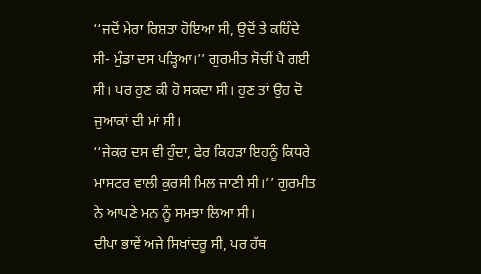‘‘ਜਦੋਂ ਮੇਰਾ ਰਿਸ਼ਤਾ ਹੋਇਆ ਸੀ, ਉਦੋਂ ਤੇ ਕਹਿੰਦੇ ਸੀ- ਮੁੰਡਾ ਦਸ ਪੜ੍ਹਿਆ।’’ ਗੁਰਮੀਤ ਸੋਚੀਂ ਪੈ ਗਈ ਸੀ। ਪਰ ਹੁਣ ਕੀ ਹੋ ਸਕਦਾ ਸੀ। ਹੁਣ ਤਾਂ ਉਹ ਦੋ ਜੁਆਕਾਂ ਦੀ ਮਾਂ ਸੀ।
‘‘ਜੇਕਰ ਦਸ ਵੀ ਹੁੰਦਾ, ਫੇਰ ਕਿਹੜਾ ਇਹਨੂੰ ਕਿਧਰੇ ਮਾਸਟਰ ਵਾਲੀ ਕੁਰਸੀ ਮਿਲ ਜਾਣੀ ਸੀ।’’ ਗੁਰਮੀਤ ਨੇ ਆਪਣੇ ਮਨ ਨੂੰ ਸਮਝਾ ਲਿਆ ਸੀ।
ਦੀਪਾ ਭਾਵੇਂ ਅਜੇ ਸਿਖਾਂਦਰੂ ਸੀ, ਪਰ ਹੱਥ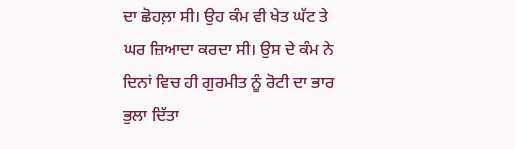ਦਾ ਛੋਹਲ਼ਾ ਸੀ। ਉਹ ਕੰਮ ਵੀ ਖੇਤ ਘੱਟ ਤੇ ਘਰ ਜ਼ਿਆਦਾ ਕਰਦਾ ਸੀ। ਉਸ ਦੇ ਕੰਮ ਨੇ ਦਿਨਾਂ ਵਿਚ ਹੀ ਗੁਰਮੀਤ ਨੂੰ ਰੋਟੀ ਦਾ ਭਾਰ ਭੁਲਾ ਦਿੱਤਾ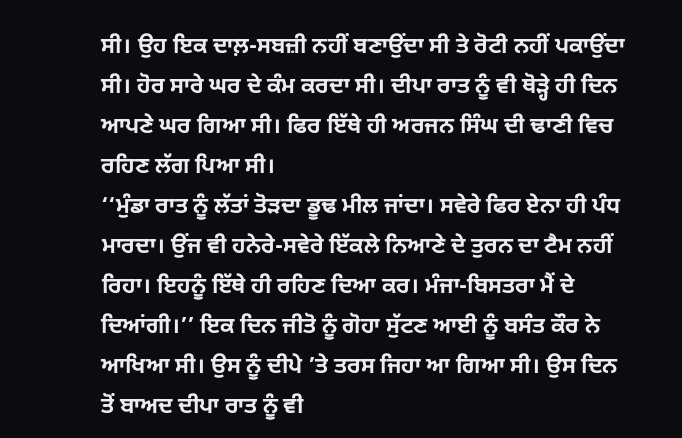ਸੀ। ਉਹ ਇਕ ਦਾਲ਼-ਸਬਜ਼ੀ ਨਹੀਂ ਬਣਾਉਂਦਾ ਸੀ ਤੇ ਰੋਟੀ ਨਹੀਂ ਪਕਾਉਂਦਾ ਸੀ। ਹੋਰ ਸਾਰੇ ਘਰ ਦੇ ਕੰਮ ਕਰਦਾ ਸੀ। ਦੀਪਾ ਰਾਤ ਨੂੰ ਵੀ ਥੋੜ੍ਹੇ ਹੀ ਦਿਨ ਆਪਣੇ ਘਰ ਗਿਆ ਸੀ। ਫਿਰ ਇੱਥੇ ਹੀ ਅਰਜਨ ਸਿੰਘ ਦੀ ਢਾਣੀ ਵਿਚ ਰਹਿਣ ਲੱਗ ਪਿਆ ਸੀ।
‘‘ਮੁੰਡਾ ਰਾਤ ਨੂੰ ਲੱਤਾਂ ਤੋੜਦਾ ਡੂਢ ਮੀਲ ਜਾਂਦਾ। ਸਵੇਰੇ ਫਿਰ ਏਨਾ ਹੀ ਪੰਧ ਮਾਰਦਾ। ਉਂਜ ਵੀ ਹਨੇਰੇ-ਸਵੇਰੇ ਇੱਕਲੇ ਨਿਆਣੇ ਦੇ ਤੁਰਨ ਦਾ ਟੈਮ ਨਹੀਂ ਰਿਹਾ। ਇਹਨੂੰ ਇੱਥੇ ਹੀ ਰਹਿਣ ਦਿਆ ਕਰ। ਮੰਜਾ-ਬਿਸਤਰਾ ਮੈਂ ਦੇ ਦਿਆਂਗੀ।’’ ਇਕ ਦਿਨ ਜੀਤੋ ਨੂੰ ਗੋਹਾ ਸੁੱਟਣ ਆਈ ਨੂੰ ਬਸੰਤ ਕੌਰ ਨੇ ਆਖਿਆ ਸੀ। ਉਸ ਨੂੰ ਦੀਪੇ ’ਤੇ ਤਰਸ ਜਿਹਾ ਆ ਗਿਆ ਸੀ। ਉਸ ਦਿਨ ਤੋਂ ਬਾਅਦ ਦੀਪਾ ਰਾਤ ਨੂੰ ਵੀ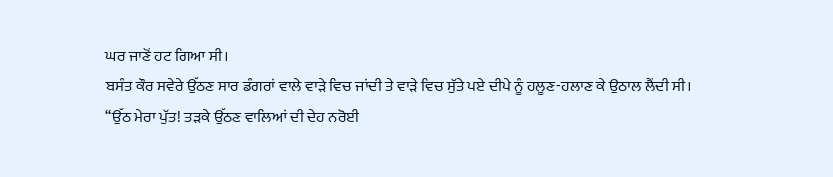ਘਰ ਜਾਣੋਂ ਹਟ ਗਿਆ ਸੀ।
ਬਸੰਤ ਕੌਰ ਸਵੇਰੇ ਉੱਠਣ ਸਾਰ ਡੰਗਰਾਂ ਵਾਲੇ ਵਾੜੇ ਵਿਚ ਜਾਂਦੀ ਤੇ ਵਾੜੇ ਵਿਚ ਸੁੱਤੇ ਪਏ ਦੀਪੇ ਨੂੰ ਹਲੂਣ-ਹਲਾਣ ਕੇ ਉਠਾਲ ਲੈਂਦੀ ਸੀ।
‘‘ਉੱਠ ਮੇਰਾ ਪੁੱਤ! ਤੜਕੇ ਉੱਠਣ ਵਾਲਿਆਂ ਦੀ ਦੇਹ ਨਰੋਈ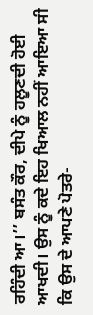ਰਹਿੰਦੀ ਆ।’’ ਬਸੰਤ ਕੌਰ, ਦੀਪੇ ਨੂੰ ਹਲੂਣਦੀ ਹੋਈ ਆਖਦੀ। ਉਸ ਨੂੰ ਕਦੇ ਇਹ ਖਿਆਲ ਨਹੀਂ ਆਇਆ ਸੀ ਕਿ ਉਸ ਦੇ ਆਪਣੇ ਪੋਤਰੇ-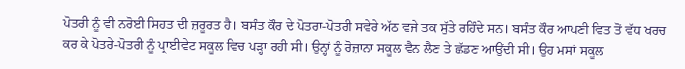ਪੋਤਰੀ ਨੂੰ ਵੀ ਨਰੋਈ ਸਿਹਤ ਦੀ ਜ਼ਰੂਰਤ ਹੈ। ਬਸੰਤ ਕੌਰ ਦੇ ਪੋਤਰਾ-ਪੋਤਰੀ ਸਵੇਰੇ ਅੱਠ ਵਜੇ ਤਕ ਸੁੱਤੇ ਰਹਿੰਦੇ ਸਨ। ਬਸੰਤ ਕੌਰ ਆਪਣੀ ਵਿਤ ਤੋਂ ਵੱਧ ਖਰਚ ਕਰ ਕੇ ਪੋਤਰੇ-ਪੋਤਰੀ ਨੂੰ ਪ੍ਰਾਈਵੇਟ ਸਕੂਲ ਵਿਚ ਪੜ੍ਹਾ ਰਹੀ ਸੀ। ਉਨ੍ਹਾਂ ਨੂੰ ਰੋਜ਼ਾਨਾ ਸਕੂਲ ਵੈਨ ਲੈਣ ਤੇ ਛੱਡਣ ਆਉਂਦੀ ਸੀ। ਉਹ ਮਸਾਂ ਸਕੂਲ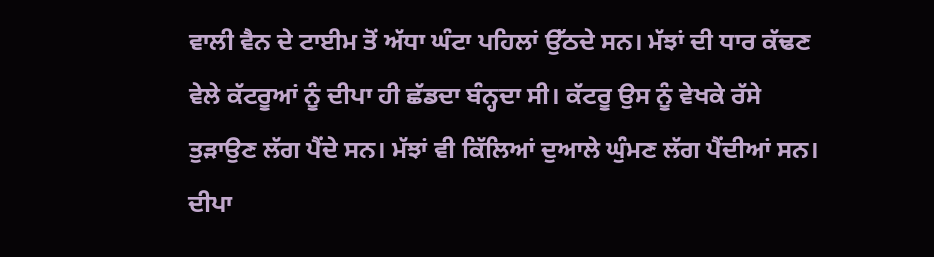ਵਾਲੀ ਵੈਨ ਦੇ ਟਾਈਮ ਤੋਂ ਅੱਧਾ ਘੰਟਾ ਪਹਿਲਾਂ ਉੱਠਦੇ ਸਨ। ਮੱਝਾਂ ਦੀ ਧਾਰ ਕੱਢਣ ਵੇਲੇ ਕੱਟਰੂਆਂ ਨੂੰ ਦੀਪਾ ਹੀ ਛੱਡਦਾ ਬੰਨ੍ਹਦਾ ਸੀ। ਕੱਟਰੂ ਉਸ ਨੂੰ ਵੇਖਕੇ ਰੱਸੇ ਤੁੜਾਉਣ ਲੱਗ ਪੈਂਦੇ ਸਨ। ਮੱਝਾਂ ਵੀ ਕਿੱਲਿਆਂ ਦੁਆਲੇ ਘੁੰਮਣ ਲੱਗ ਪੈਂਦੀਆਂ ਸਨ। ਦੀਪਾ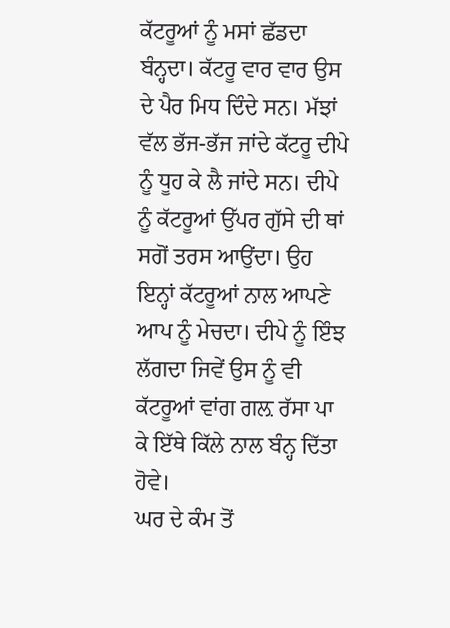ਕੱਟਰੂਆਂ ਨੂੰ ਮਸਾਂ ਛੱਡਦਾ ਬੰਨ੍ਹਦਾ। ਕੱਟਰੂ ਵਾਰ ਵਾਰ ਉਸ ਦੇ ਪੈਰ ਮਿਧ ਦਿੰਦੇ ਸਨ। ਮੱਝਾਂ ਵੱਲ ਭੱਜ-ਭੱਜ ਜਾਂਦੇ ਕੱਟਰੂ ਦੀਪੇ ਨੂੰ ਧੂਹ ਕੇ ਲੈ ਜਾਂਦੇ ਸਨ। ਦੀਪੇ ਨੂੰ ਕੱਟਰੂਆਂ ਉੱਪਰ ਗੁੱਸੇ ਦੀ ਥਾਂ ਸਗੋਂ ਤਰਸ ਆਉਂਦਾ। ਉਹ ਇਨ੍ਹਾਂ ਕੱਟਰੂਆਂ ਨਾਲ ਆਪਣੇ ਆਪ ਨੂੰ ਮੇਚਦਾ। ਦੀਪੇ ਨੂੰ ਇੰਝ ਲੱਗਦਾ ਜਿਵੇਂ ਉਸ ਨੂੰ ਵੀ ਕੱਟਰੂਆਂ ਵਾਂਗ ਗਲ਼ ਰੱਸਾ ਪਾ ਕੇ ਇੱਥੇ ਕਿੱਲੇ ਨਾਲ ਬੰਨ੍ਹ ਦਿੱਤਾ ਹੋਵੇ।
ਘਰ ਦੇ ਕੰਮ ਤੋਂ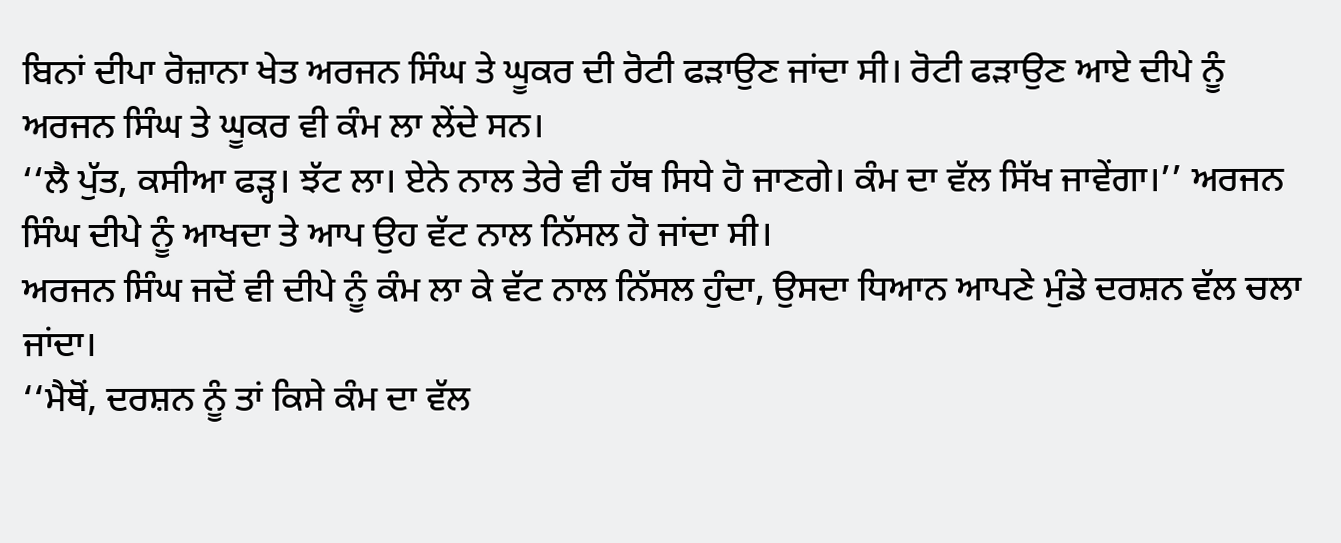ਬਿਨਾਂ ਦੀਪਾ ਰੋਜ਼ਾਨਾ ਖੇਤ ਅਰਜਨ ਸਿੰਘ ਤੇ ਘੂਕਰ ਦੀ ਰੋਟੀ ਫੜਾਉਣ ਜਾਂਦਾ ਸੀ। ਰੋਟੀ ਫੜਾਉਣ ਆਏ ਦੀਪੇ ਨੂੰ ਅਰਜਨ ਸਿੰਘ ਤੇ ਘੂਕਰ ਵੀ ਕੰਮ ਲਾ ਲੇਂਦੇ ਸਨ।
‘‘ਲੈ ਪੁੱਤ, ਕਸੀਆ ਫੜ੍ਹ। ਝੱਟ ਲਾ। ਏਨੇ ਨਾਲ ਤੇਰੇ ਵੀ ਹੱਥ ਸਿਧੇ ਹੋ ਜਾਣਗੇ। ਕੰਮ ਦਾ ਵੱਲ ਸਿੱਖ ਜਾਵੇਂਗਾ।’’ ਅਰਜਨ ਸਿੰਘ ਦੀਪੇ ਨੂੰ ਆਖਦਾ ਤੇ ਆਪ ਉਹ ਵੱਟ ਨਾਲ ਨਿੱਸਲ ਹੋ ਜਾਂਦਾ ਸੀ।
ਅਰਜਨ ਸਿੰਘ ਜਦੋਂ ਵੀ ਦੀਪੇ ਨੂੰ ਕੰਮ ਲਾ ਕੇ ਵੱਟ ਨਾਲ ਨਿੱਸਲ ਹੁੰਦਾ, ਉਸਦਾ ਧਿਆਨ ਆਪਣੇ ਮੁੰਡੇ ਦਰਸ਼ਨ ਵੱਲ ਚਲਾ ਜਾਂਦਾ।
‘‘ਮੈਥੋਂ, ਦਰਸ਼ਨ ਨੂੰ ਤਾਂ ਕਿਸੇ ਕੰਮ ਦਾ ਵੱਲ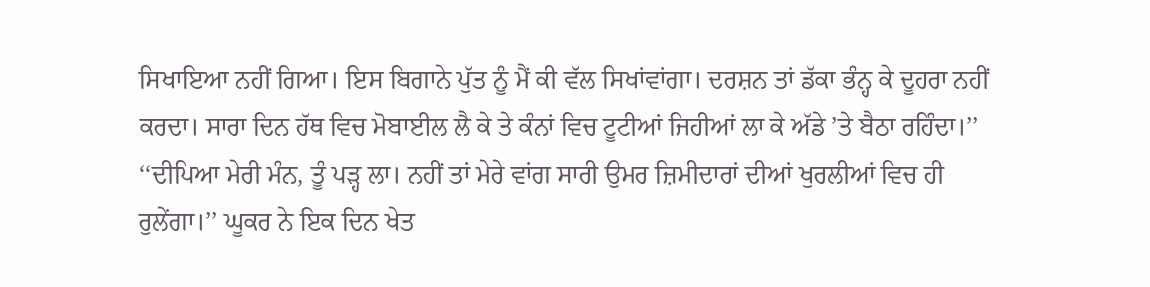ਸਿਖਾਇਆ ਨਹੀਂ ਗਿਆ। ਇਸ ਬਿਗਾਨੇ ਪੁੱਤ ਨੂੰ ਮੈਂ ਕੀ ਵੱਲ ਸਿਖਾਂਵਾਂਗਾ। ਦਰਸ਼ਨ ਤਾਂ ਡੱਕਾ ਭੰਨ੍ਹ ਕੇ ਦੂਹਰਾ ਨਹੀਂ ਕਰਦਾ। ਸਾਰਾ ਦਿਨ ਹੱਥ ਵਿਚ ਮੋਬਾਈਲ ਲੈ ਕੇ ਤੇ ਕੰਨਾਂ ਵਿਚ ਟੂਟੀਆਂ ਜਿਹੀਆਂ ਲਾ ਕੇ ਅੱਡੇ ’ਤੇ ਬੈਠਾ ਰਹਿੰਦਾ।’’
‘‘ਦੀਪਿਆ ਮੇਰੀ ਮੰਨ, ਤੂੰ ਪੜ੍ਹ ਲਾ। ਨਹੀਂ ਤਾਂ ਮੇਰੇ ਵਾਂਗ ਸਾਰੀ ਉਮਰ ਜ਼ਿਮੀਦਾਰਾਂ ਦੀਆਂ ਖੁਰਲੀਆਂ ਵਿਚ ਹੀ ਰੁਲੇਂਗਾ।’’ ਘੂਕਰ ਨੇ ਇਕ ਦਿਨ ਖੇਤ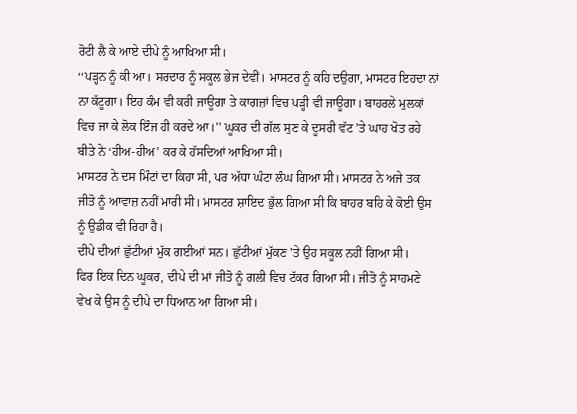ਰੋਟੀ ਲੈ ਕੇ ਆਏ ਦੀਪੇ ਨੂੰ ਆਖਿਆ ਸੀ।
‘‘ਪੜ੍ਹਨ ਨੂੰ ਕੀ ਆ। ਸਰਦਾਰ ਨੂੰ ਸਕੂਲ ਭੇਜ ਦੇਵੀਂ। ਮਾਸਟਰ ਨੂੰ ਕਹਿ ਦਉਗਾ, ਮਾਸਟਰ ਇਹਦਾ ਨਾਂ ਨਾ ਕੱਟੂਗਾ। ਇਹ ਕੰਮ ਵੀ ਕਰੀ ਜਾਊਗਾ ਤੇ ਕਾਗਜ਼ਾਂ ਵਿਚ ਪੜ੍ਹੀ ਵੀ ਜਾਊਗਾ। ਬਾਹਰਲੇ ਮੁਲਕਾਂ ਵਿਚ ਜਾ ਕੇ ਲੋਕ ਇੰਜ ਹੀ ਕਰਦੇ ਆ।’’ ਘੂਕਰ ਦੀ ਗੱਲ ਸੁਣ ਕੇ ਦੂਸਰੀ ਵੱਟ ’ਤੇ ਘਾਹ ਖੋਤ ਰਹੇ ਬੀਤੇ ਨੇ ‘ਹੀਅ-ਹੀਅ’ ਕਰ ਕੇ ਹੱਸਦਿਆਂ ਆਖਿਆ ਸੀ।
ਮਾਸਟਰ ਨੇ ਦਸ ਮਿੰਟਾਂ ਦਾ ਕਿਹਾ ਸੀ, ਪਰ ਅੱਧਾ ਘੰਟਾ ਲੰਘ ਗਿਆ ਸੀ। ਮਾਸਟਰ ਨੇ ਅਜੇ ਤਕ ਜੀਤੋ ਨੂੰ ਆਵਾਜ਼ ਨਹੀਂ ਮਾਰੀ ਸੀ। ਮਾਸਟਰ ਸ਼ਾਇਦ ਭੁੱਲ ਗਿਆ ਸੀ ਕਿ ਬਾਹਰ ਬਹਿ ਕੇ ਕੋਈ ਉਸ ਨੂੰ ਉਡੀਕ ਵੀ ਰਿਹਾ ਹੈ।
ਦੀਪੇ ਦੀਆਂ ਛੁੱਟੀਆਂ ਮੁੱਕ ਗਈਆਂ ਸਨ। ਛੁੱਟੀਆਂ ਮੁੱਕਣ ’ਤੇ ਉਹ ਸਕੂਲ ਨਹੀਂ ਗਿਆ ਸੀ।
ਫਿਰ ਇਕ ਦਿਨ ਘੂਕਰ, ਦੀਪੇ ਦੀ ਮਾਂ ਜੀਤੋ ਨੂੰ ਗਲੀ ਵਿਚ ਟੱਕਰ ਗਿਆ ਸੀ। ਜੀਤੋ ਨੂੰ ਸਾਹਮਣੇ ਵੇਖ ਕੇ ਉਸ ਨੂੰ ਦੀਪੇ ਦਾ ਧਿਆਨ ਆ ਗਿਆ ਸੀ।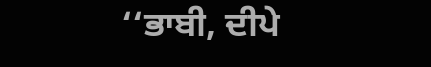‘‘ਭਾਬੀ, ਦੀਪੇ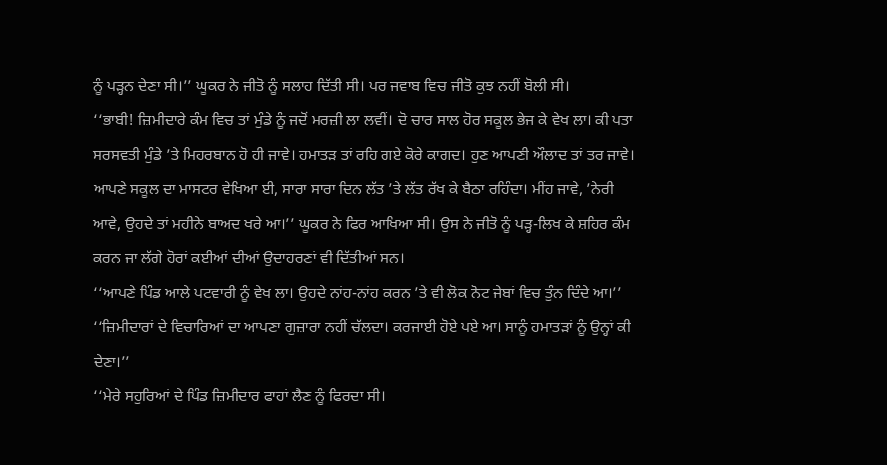ਨੂੰ ਪੜ੍ਹਨ ਦੇਣਾ ਸੀ।’’ ਘੂਕਰ ਨੇ ਜੀਤੋ ਨੂੰ ਸਲਾਹ ਦਿੱਤੀ ਸੀ। ਪਰ ਜਵਾਬ ਵਿਚ ਜੀਤੋ ਕੁਝ ਨਹੀਂ ਬੋਲੀ ਸੀ।
‘‘ਭਾਬੀ! ਜ਼ਿਮੀਦਾਰੇ ਕੰਮ ਵਿਚ ਤਾਂ ਮੁੰਡੇ ਨੂੰ ਜਦੋਂ ਮਰਜ਼ੀ ਲਾ ਲਵੀਂ। ਦੋ ਚਾਰ ਸਾਲ ਹੋਰ ਸਕੂਲ ਭੇਜ ਕੇ ਵੇਖ ਲਾ। ਕੀ ਪਤਾ ਸਰਸਵਤੀ ਮੁੰਡੇ ’ਤੇ ਮਿਹਰਬਾਨ ਹੋ ਹੀ ਜਾਵੇ। ਹਮਾਤੜ ਤਾਂ ਰਹਿ ਗਏ ਕੋਰੇ ਕਾਗਦ। ਹੁਣ ਆਪਣੀ ਔਲਾਦ ਤਾਂ ਤਰ ਜਾਵੇ। ਆਪਣੇ ਸਕੂਲ ਦਾ ਮਾਸਟਰ ਵੇਖਿਆ ਈ, ਸਾਰਾ ਸਾਰਾ ਦਿਨ ਲੱਤ ’ਤੇ ਲੱਤ ਰੱਖ ਕੇ ਬੈਠਾ ਰਹਿੰਦਾ। ਮੀਂਹ ਜਾਵੇ, ’ਨੇਰੀ ਆਵੇ, ਉਹਦੇ ਤਾਂ ਮਹੀਨੇ ਬਾਅਦ ਖਰੇ ਆ।’’ ਘੂਕਰ ਨੇ ਫਿਰ ਆਖਿਆ ਸੀ। ਉਸ ਨੇ ਜੀਤੋ ਨੂੰ ਪੜ੍ਹ-ਲਿਖ ਕੇ ਸ਼ਹਿਰ ਕੰਮ ਕਰਨ ਜਾ ਲੱਗੇ ਹੋਰਾਂ ਕਈਆਂ ਦੀਆਂ ਉਦਾਹਰਣਾਂ ਵੀ ਦਿੱਤੀਆਂ ਸਨ।
‘‘ਆਪਣੇ ਪਿੰਡ ਆਲੇ ਪਟਵਾਰੀ ਨੂੰ ਵੇਖ ਲਾ। ਉਹਦੇ ਨਾਂਹ-ਨਾਂਹ ਕਰਨ ’ਤੇ ਵੀ ਲੋਕ ਨੋਟ ਜੇਬਾਂ ਵਿਚ ਤੁੰਨ ਦਿੰਦੇ ਆ।’’
‘‘ਜ਼ਿਮੀਦਾਰਾਂ ਦੇ ਵਿਚਾਰਿਆਂ ਦਾ ਆਪਣਾ ਗੁਜ਼ਾਰਾ ਨਹੀਂ ਚੱਲਦਾ। ਕਰਜਾਈ ਹੋਏ ਪਏ ਆ। ਸਾਨੂੰ ਹਮਾਤੜਾਂ ਨੂੰ ਉਨ੍ਹਾਂ ਕੀ ਦੇਣਾ।’’
‘‘ਮੇਰੇ ਸਹੁਰਿਆਂ ਦੇ ਪਿੰਡ ਜ਼ਿਮੀਦਾਰ ਫਾਹਾਂ ਲੈਣ ਨੂੰ ਫਿਰਦਾ ਸੀ।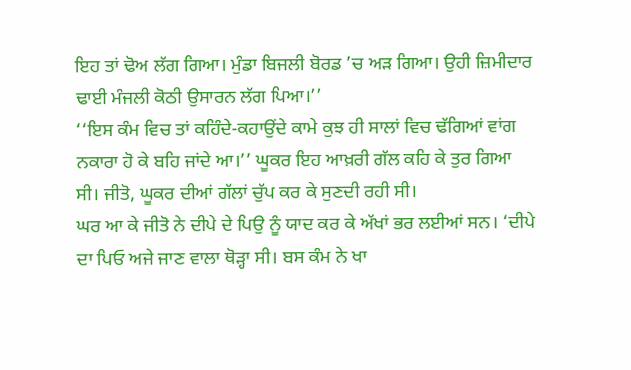ਇਹ ਤਾਂ ਢੋਅ ਲੱਗ ਗਿਆ। ਮੁੰਡਾ ਬਿਜਲੀ ਬੋਰਡ ’ਚ ਅੜ ਗਿਆ। ਉਹੀ ਜ਼ਿਮੀਦਾਰ ਢਾਈ ਮੰਜਲੀ ਕੋਠੀ ਉਸਾਰਨ ਲੱਗ ਪਿਆ।’’
‘‘ਇਸ ਕੰਮ ਵਿਚ ਤਾਂ ਕਹਿੰਦੇ-ਕਹਾਉਂਦੇ ਕਾਮੇ ਕੁਝ ਹੀ ਸਾਲਾਂ ਵਿਚ ਢੱਗਿਆਂ ਵਾਂਗ ਨਕਾਰਾ ਹੋ ਕੇ ਬਹਿ ਜਾਂਦੇ ਆ।’’ ਘੂਕਰ ਇਹ ਆਖ਼ਰੀ ਗੱਲ ਕਹਿ ਕੇ ਤੁਰ ਗਿਆ ਸੀ। ਜੀਤੋ, ਘੂਕਰ ਦੀਆਂ ਗੱਲਾਂ ਚੁੱਪ ਕਰ ਕੇ ਸੁਣਦੀ ਰਹੀ ਸੀ।
ਘਰ ਆ ਕੇ ਜੀਤੋ ਨੇ ਦੀਪੇ ਦੇ ਪਿਉ ਨੂੰ ਯਾਦ ਕਰ ਕੇ ਅੱਖਾਂ ਭਰ ਲਈਆਂ ਸਨ। ‘ਦੀਪੇ ਦਾ ਪਿਓ ਅਜੇ ਜਾਣ ਵਾਲਾ ਥੋੜ੍ਹਾ ਸੀ। ਬਸ ਕੰਮ ਨੇ ਖਾ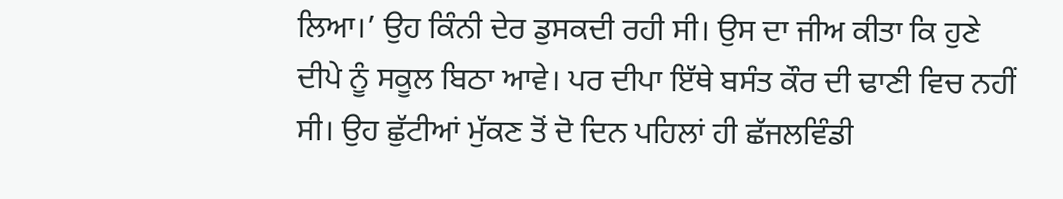ਲਿਆ।’ ਉਹ ਕਿੰਨੀ ਦੇਰ ਡੁਸਕਦੀ ਰਹੀ ਸੀ। ਉਸ ਦਾ ਜੀਅ ਕੀਤਾ ਕਿ ਹੁਣੇ ਦੀਪੇ ਨੂੰ ਸਕੂਲ ਬਿਠਾ ਆਵੇ। ਪਰ ਦੀਪਾ ਇੱਥੇ ਬਸੰਤ ਕੌਰ ਦੀ ਢਾਣੀ ਵਿਚ ਨਹੀਂ ਸੀ। ਉਹ ਛੁੱਟੀਆਂ ਮੁੱਕਣ ਤੋਂ ਦੋ ਦਿਨ ਪਹਿਲਾਂ ਹੀ ਛੱਜਲਵਿੰਡੀ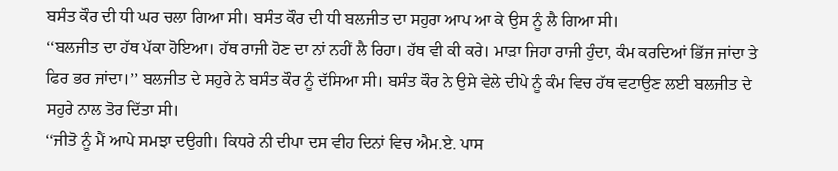ਬਸੰਤ ਕੌਰ ਦੀ ਧੀ ਘਰ ਚਲਾ ਗਿਆ ਸੀ। ਬਸੰਤ ਕੌਰ ਦੀ ਧੀ ਬਲਜੀਤ ਦਾ ਸਹੁਰਾ ਆਪ ਆ ਕੇ ਉਸ ਨੂੰ ਲੈ ਗਿਆ ਸੀ।
‘‘ਬਲਜੀਤ ਦਾ ਹੱਥ ਪੱਕਾ ਹੋਇਆ। ਹੱਥ ਰਾਜੀ ਹੋਣ ਦਾ ਨਾਂ ਨਹੀਂ ਲੈ ਰਿਹਾ। ਹੱਥ ਵੀ ਕੀ ਕਰੇ। ਮਾੜਾ ਜਿਹਾ ਰਾਜੀ ਹੁੰਦਾ, ਕੰਮ ਕਰਦਿਆਂ ਭਿੱਜ ਜਾਂਦਾ ਤੇ ਫਿਰ ਭਰ ਜਾਂਦਾ।’’ ਬਲਜੀਤ ਦੇ ਸਹੁਰੇ ਨੇ ਬਸੰਤ ਕੌਰ ਨੂੰ ਦੱਸਿਆ ਸੀ। ਬਸੰਤ ਕੌਰ ਨੇ ਉਸੇ ਵੇਲੇ ਦੀਪੇ ਨੂੰ ਕੰਮ ਵਿਚ ਹੱਥ ਵਟਾਉਣ ਲਈ ਬਲਜੀਤ ਦੇ ਸਹੁਰੇ ਨਾਲ ਤੋਰ ਦਿੱਤਾ ਸੀ।
‘‘ਜੀਤੋ ਨੂੰ ਮੈਂ ਆਪੇ ਸਮਝਾ ਦਉਗੀ। ਕਿਧਰੇ ਨੀ ਦੀਪਾ ਦਸ ਵੀਹ ਦਿਨਾਂ ਵਿਚ ਐਮ.ਏ. ਪਾਸ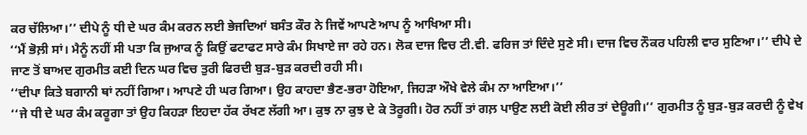ਕਰ ਚੱਲਿਆ।’’ ਦੀਪੇ ਨੂੰ ਧੀ ਦੇ ਘਰ ਕੰਮ ਕਰਨ ਲਈ ਭੇਜਦਿਆਂ ਬਸੰਤ ਕੌਰ ਨੇ ਜਿਵੇਂ ਆਪਣੇ ਆਪ ਨੂੰ ਆਖਿਆ ਸੀ।
‘‘ਮੈਂ ਭੋਲ਼ੀ ਸਾਂ। ਮੈਨੂੰ ਨਹੀਂ ਸੀ ਪਤਾ ਕਿ ਜੁਆਕ ਨੂੰ ਕਿਉਂ ਫਟਾਫਟ ਸਾਰੇ ਕੰਮ ਸਿਖਾਏ ਜਾ ਰਹੇ ਹਨ। ਲੋਕ ਦਾਜ ਵਿਚ ਟੀ.ਵੀ. ਫਰਿਜ ਤਾਂ ਦਿੰਦੇ ਸੁਣੇ ਸੀ। ਦਾਜ ਵਿਚ ਨੌਕਰ ਪਹਿਲੀ ਵਾਰ ਸੁਣਿਆ।’’ ਦੀਪੇ ਦੇ ਜਾਣ ਤੋਂ ਬਾਅਦ ਗੁਰਮੀਤ ਕਈ ਦਿਨ ਘਰ ਵਿਚ ਤੁਰੀ ਫਿਰਦੀ ਬੁੜ-ਬੁੜ ਕਰਦੀ ਰਹੀ ਸੀ।
‘‘ਦੀਪਾ ਕਿਤੇ ਬਗਾਨੀ ਥਾਂ ਨਹੀਂ ਗਿਆ। ਆਪਣੇ ਹੀ ਘਰ ਗਿਆ। ਉਹ ਕਾਹਦਾ ਭੈਣ-ਭਰਾ ਹੋਇਆ, ਜਿਹੜਾ ਔਖੇ ਵੇਲੇ ਕੰਮ ਨਾ ਆਇਆ।’’
‘‘ਜੇ ਧੀ ਦੇ ਘਰ ਕੰਮ ਕਰੂਗਾ ਤਾਂ ਉਹ ਕਿਹੜਾ ਇਹਦਾ ਹੱਕ ਰੱਖਣ ਲੱਗੀ ਆ। ਕੁਝ ਨਾ ਕੁਝ ਦੇ ਕੇ ਤੋਰੂਗੀ। ਹੋਰ ਨਹੀਂ ਤਾਂ ਗਲ਼ ਪਾਉਣ ਲਈ ਕੋਈ ਲੀਰ ਤਾਂ ਦੇਊਗੀ।’’ ਗੁਰਮੀਤ ਨੂੰ ਬੁੜ-ਬੁੜ ਕਰਦੀ ਨੂੰ ਵੇਖ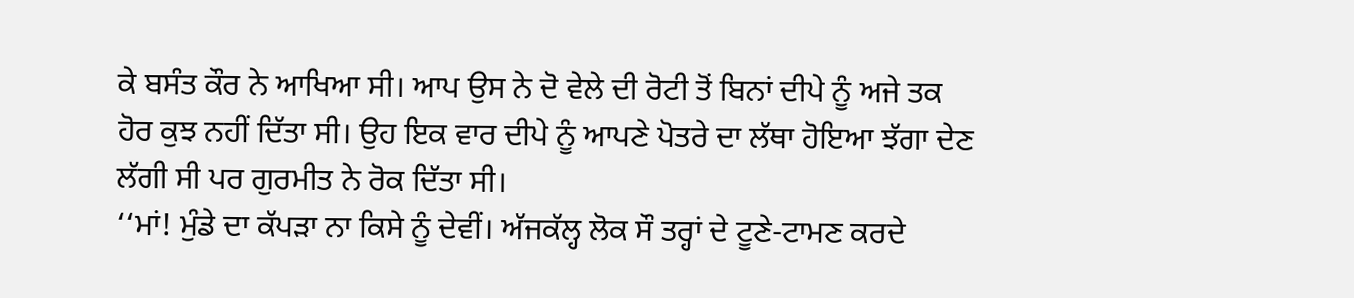ਕੇ ਬਸੰਤ ਕੌਰ ਨੇ ਆਖਿਆ ਸੀ। ਆਪ ਉਸ ਨੇ ਦੋ ਵੇਲੇ ਦੀ ਰੋਟੀ ਤੋਂ ਬਿਨਾਂ ਦੀਪੇ ਨੂੰ ਅਜੇ ਤਕ ਹੋਰ ਕੁਝ ਨਹੀਂ ਦਿੱਤਾ ਸੀ। ਉਹ ਇਕ ਵਾਰ ਦੀਪੇ ਨੂੰ ਆਪਣੇ ਪੋਤਰੇ ਦਾ ਲੱਥਾ ਹੋਇਆ ਝੱਗਾ ਦੇਣ ਲੱਗੀ ਸੀ ਪਰ ਗੁਰਮੀਤ ਨੇ ਰੋਕ ਦਿੱਤਾ ਸੀ।
‘‘ਮਾਂ! ਮੁੰਡੇ ਦਾ ਕੱਪੜਾ ਨਾ ਕਿਸੇ ਨੂੰ ਦੇਵੀਂ। ਅੱਜਕੱਲ੍ਹ ਲੋਕ ਸੌ ਤਰ੍ਹਾਂ ਦੇ ਟੂਣੇ-ਟਾਮਣ ਕਰਦੇ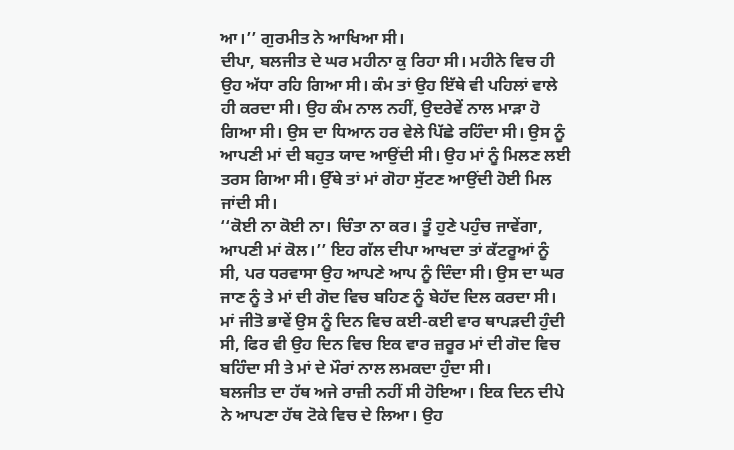ਆ।’’ ਗੁਰਮੀਤ ਨੇ ਆਖਿਆ ਸੀ।
ਦੀਪਾ, ਬਲਜੀਤ ਦੇ ਘਰ ਮਹੀਨਾ ਕੁ ਰਿਹਾ ਸੀ। ਮਹੀਨੇ ਵਿਚ ਹੀ ਉਹ ਅੱਧਾ ਰਹਿ ਗਿਆ ਸੀ। ਕੰਮ ਤਾਂ ਉਹ ਇੱਥੇ ਵੀ ਪਹਿਲਾਂ ਵਾਲੇ ਹੀ ਕਰਦਾ ਸੀ। ਉਹ ਕੰਮ ਨਾਲ ਨਹੀਂ, ਉਦਰੇਵੇਂ ਨਾਲ ਮਾੜਾ ਹੋ ਗਿਆ ਸੀ। ਉਸ ਦਾ ਧਿਆਨ ਹਰ ਵੇਲੇ ਪਿੱਛੇ ਰਹਿੰਦਾ ਸੀ। ਉਸ ਨੂੰ ਆਪਣੀ ਮਾਂ ਦੀ ਬਹੁਤ ਯਾਦ ਆਉਂਦੀ ਸੀ। ਉਹ ਮਾਂ ਨੂੰ ਮਿਲਣ ਲਈ ਤਰਸ ਗਿਆ ਸੀ। ਉੱਥੇ ਤਾਂ ਮਾਂ ਗੋਹਾ ਸੁੱਟਣ ਆਉਂਦੀ ਹੋਈ ਮਿਲ ਜਾਂਦੀ ਸੀ।
‘‘ਕੋਈ ਨਾ ਕੋਈ ਨਾ। ਚਿੰਤਾ ਨਾ ਕਰ। ਤੂੰ ਹੁਣੇ ਪਹੁੰਚ ਜਾਵੇਂਗਾ, ਆਪਣੀ ਮਾਂ ਕੋਲ।’’ ਇਹ ਗੱਲ ਦੀਪਾ ਆਖਦਾ ਤਾਂ ਕੱਟਰੂਆਂ ਨੂੰ ਸੀ, ਪਰ ਧਰਵਾਸਾ ਉਹ ਆਪਣੇ ਆਪ ਨੂੰ ਦਿੰਦਾ ਸੀ। ਉਸ ਦਾ ਘਰ ਜਾਣ ਨੂੰ ਤੇ ਮਾਂ ਦੀ ਗੋਦ ਵਿਚ ਬਹਿਣ ਨੂੰ ਬੇਹੱਦ ਦਿਲ ਕਰਦਾ ਸੀ।
ਮਾਂ ਜੀਤੋ ਭਾਵੇਂ ਉਸ ਨੂੰ ਦਿਨ ਵਿਚ ਕਈ-ਕਈ ਵਾਰ ਥਾਪੜਦੀ ਹੁੰਦੀ ਸੀ, ਫਿਰ ਵੀ ਉਹ ਦਿਨ ਵਿਚ ਇਕ ਵਾਰ ਜ਼ਰੂਰ ਮਾਂ ਦੀ ਗੋਦ ਵਿਚ ਬਹਿੰਦਾ ਸੀ ਤੇ ਮਾਂ ਦੇ ਮੌਰਾਂ ਨਾਲ ਲਮਕਦਾ ਹੁੰਦਾ ਸੀ।
ਬਲਜੀਤ ਦਾ ਹੱਥ ਅਜੇ ਰਾਜ਼ੀ ਨਹੀਂ ਸੀ ਹੋਇਆ। ਇਕ ਦਿਨ ਦੀਪੇ ਨੇ ਆਪਣਾ ਹੱਥ ਟੋਕੇ ਵਿਚ ਦੇ ਲਿਆ। ਉਹ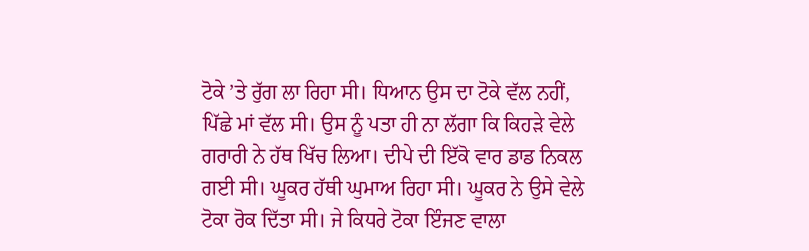ਟੋਕੇ ’ਤੇ ਰੁੱਗ ਲਾ ਰਿਹਾ ਸੀ। ਧਿਆਨ ਉਸ ਦਾ ਟੋਕੇ ਵੱਲ ਨਹੀਂ, ਪਿੱਛੇ ਮਾਂ ਵੱਲ ਸੀ। ਉਸ ਨੂੰ ਪਤਾ ਹੀ ਨਾ ਲੱਗਾ ਕਿ ਕਿਹੜੇ ਵੇਲੇ ਗਰਾਰੀ ਨੇ ਹੱਥ ਖਿੱਚ ਲਿਆ। ਦੀਪੇ ਦੀ ਇੱਕੋ ਵਾਰ ਡਾਡ ਨਿਕਲ ਗਈ ਸੀ। ਘੂਕਰ ਹੱਥੀ ਘੁਮਾਅ ਰਿਹਾ ਸੀ। ਘੂਕਰ ਨੇ ਉਸੇ ਵੇਲੇ ਟੋਕਾ ਰੋਕ ਦਿੱਤਾ ਸੀ। ਜੇ ਕਿਧਰੇ ਟੋਕਾ ਇੰਜਣ ਵਾਲਾ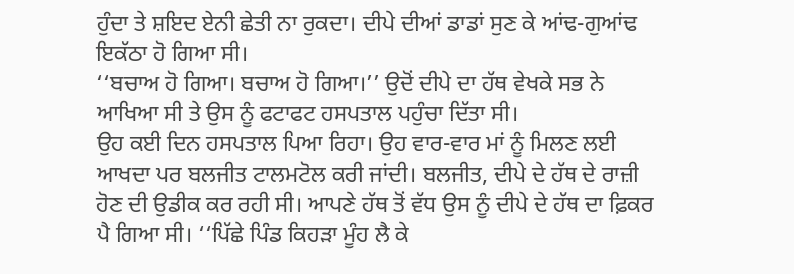ਹੁੰਦਾ ਤੇ ਸ਼ਇਦ ਏਨੀ ਛੇਤੀ ਨਾ ਰੁਕਦਾ। ਦੀਪੇ ਦੀਆਂ ਡਾਡਾਂ ਸੁਣ ਕੇ ਆਂਢ-ਗੁਆਂਢ ਇਕੱਠਾ ਹੋ ਗਿਆ ਸੀ।
‘‘ਬਚਾਅ ਹੋ ਗਿਆ। ਬਚਾਅ ਹੋ ਗਿਆ।’’ ਉਦੋਂ ਦੀਪੇ ਦਾ ਹੱਥ ਵੇਖਕੇ ਸਭ ਨੇ ਆਖਿਆ ਸੀ ਤੇ ਉਸ ਨੂੰ ਫਟਾਫਟ ਹਸਪਤਾਲ ਪਹੁੰਚਾ ਦਿੱਤਾ ਸੀ।
ਉਹ ਕਈ ਦਿਨ ਹਸਪਤਾਲ ਪਿਆ ਰਿਹਾ। ਉਹ ਵਾਰ-ਵਾਰ ਮਾਂ ਨੂੰ ਮਿਲਣ ਲਈ ਆਖਦਾ ਪਰ ਬਲਜੀਤ ਟਾਲਮਟੋਲ ਕਰੀ ਜਾਂਦੀ। ਬਲਜੀਤ, ਦੀਪੇ ਦੇ ਹੱਥ ਦੇ ਰਾਜ਼ੀ ਹੋਣ ਦੀ ਉਡੀਕ ਕਰ ਰਹੀ ਸੀ। ਆਪਣੇ ਹੱਥ ਤੋਂ ਵੱਧ ਉਸ ਨੂੰ ਦੀਪੇ ਦੇ ਹੱਥ ਦਾ ਫ਼ਿਕਰ ਪੈ ਗਿਆ ਸੀ। ‘‘ਪਿੱਛੇ ਪਿੰਡ ਕਿਹੜਾ ਮੂੰਹ ਲੈ ਕੇ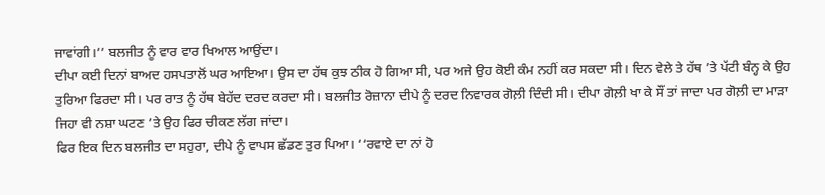ਜਾਵਾਂਗੀ।’’ ਬਲਜੀਤ ਨੂੰ ਵਾਰ ਵਾਰ ਖਿਆਲ ਆਉਂਦਾ।
ਦੀਪਾ ਕਈ ਦਿਨਾਂ ਬਾਅਦ ਹਸਪਤਾਲੋਂ ਘਰ ਆਇਆ। ਉਸ ਦਾ ਹੱਥ ਕੁਝ ਠੀਕ ਹੋ ਗਿਆ ਸੀ, ਪਰ ਅਜੇ ਉਹ ਕੋਈ ਕੰਮ ਨਹੀਂ ਕਰ ਸਕਦਾ ਸੀ। ਦਿਨ ਵੇਲੇ ਤੇ ਹੱਥ ’ਤੇ ਪੱਟੀ ਬੰਨ੍ਹ ਕੇ ਉਹ ਤੁਰਿਆ ਫਿਰਦਾ ਸੀ। ਪਰ ਰਾਤ ਨੂੰ ਹੱਥ ਬੇਹੱਦ ਦਰਦ ਕਰਦਾ ਸੀ। ਬਲਜੀਤ ਰੋਜ਼ਾਨਾ ਦੀਪੇ ਨੂੰ ਦਰਦ ਨਿਵਾਰਕ ਗੋਲ਼ੀ ਦਿੰਦੀ ਸੀ। ਦੀਪਾ ਗੋਲ਼ੀ ਖਾ ਕੇ ਸੌਂ ਤਾਂ ਜਾਦਾ ਪਰ ਗੋਲ਼ੀ ਦਾ ਮਾੜਾ ਜਿਹਾ ਵੀ ਨਸ਼ਾ ਘਟਣ ’ਤੇ ਉਹ ਫਿਰ ਚੀਕਣ ਲੱਗ ਜਾਂਦਾ।
ਫਿਰ ਇਕ ਦਿਨ ਬਲਜੀਤ ਦਾ ਸਹੁਰਾ, ਦੀਪੇ ਨੂੰ ਵਾਪਸ ਛੱਡਣ ਤੁਰ ਪਿਆ। ‘‘ਰਵਾਏ ਦਾ ਨਾਂ ਹੋ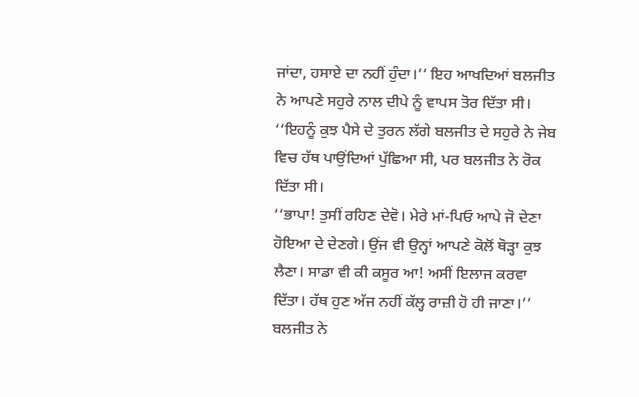ਜਾਂਦਾ, ਹਸਾਏ ਦਾ ਨਹੀਂ ਹੁੰਦਾ।’’ ਇਹ ਆਖਦਿਆਂ ਬਲਜੀਤ ਨੇ ਆਪਣੇ ਸਹੁਰੇ ਨਾਲ ਦੀਪੇ ਨੂੰ ਵਾਪਸ ਤੋਰ ਦਿੱਤਾ ਸੀ।
‘‘ਇਹਨੂੰ ਕੁਝ ਪੈਸੇ ਦੇ ਤੁਰਨ ਲੱਗੇ ਬਲਜੀਤ ਦੇ ਸਹੁਰੇ ਨੇ ਜੇਬ ਵਿਚ ਹੱਥ ਪਾਉਂਦਿਆਂ ਪੁੱਛਿਆ ਸੀ, ਪਰ ਬਲਜੀਤ ਨੇ ਰੋਕ ਦਿੱਤਾ ਸੀ।
‘‘ਭਾਪਾ! ਤੁਸੀਂ ਰਹਿਣ ਦੇਵੋ। ਮੇਰੇ ਮਾਂ-ਪਿਓ ਆਪੇ ਜੋ ਦੇਣਾ ਹੋਇਆ ਦੇ ਦੇਣਗੇ। ਉਂਜ ਵੀ ਉਨ੍ਹਾਂ ਆਪਣੇ ਕੋਲੋਂ ਥੋੜ੍ਹਾ ਕੁਝ ਲੈਣਾ। ਸਾਡਾ ਵੀ ਕੀ ਕਸੂਰ ਆ! ਅਸੀਂ ਇਲਾਜ ਕਰਵਾ ਦਿੱਤਾ। ਹੱਥ ਹੁਣ ਅੱਜ ਨਹੀਂ ਕੱਲ੍ਹ ਰਾਜ਼ੀ ਹੋ ਹੀ ਜਾਣਾ।’’ ਬਲਜੀਤ ਨੇ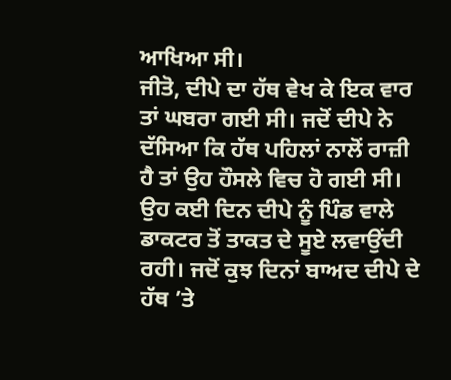ਆਖਿਆ ਸੀ।
ਜੀਤੋ, ਦੀਪੇ ਦਾ ਹੱਥ ਵੇਖ ਕੇ ਇਕ ਵਾਰ ਤਾਂ ਘਬਰਾ ਗਈ ਸੀ। ਜਦੋਂ ਦੀਪੇ ਨੇ ਦੱਸਿਆ ਕਿ ਹੱਥ ਪਹਿਲਾਂ ਨਾਲੋਂ ਰਾਜ਼ੀ ਹੈ ਤਾਂ ਉਹ ਹੌਸਲੇ ਵਿਚ ਹੋ ਗਈ ਸੀ। ਉਹ ਕਈ ਦਿਨ ਦੀਪੇ ਨੂੰ ਪਿੰਡ ਵਾਲੇ ਡਾਕਟਰ ਤੋਂ ਤਾਕਤ ਦੇ ਸੂਏ ਲਵਾਉਂਦੀ ਰਹੀ। ਜਦੋਂ ਕੁਝ ਦਿਨਾਂ ਬਾਅਦ ਦੀਪੇ ਦੇ ਹੱਥ ’ਤੇ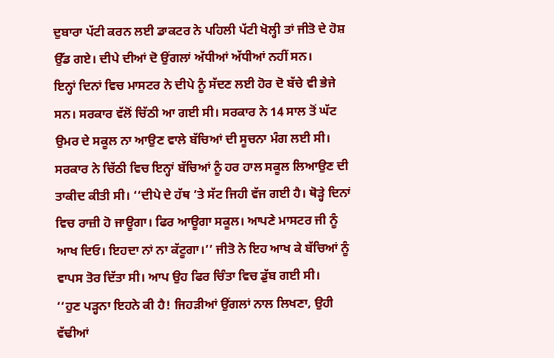ਦੁਬਾਰਾ ਪੱਟੀ ਕਰਨ ਲਈ ਡਾਕਟਰ ਨੇ ਪਹਿਲੀ ਪੱਟੀ ਖੋਲ੍ਹੀ ਤਾਂ ਜੀਤੋ ਦੇ ਹੋਸ਼ ਉੱਡ ਗਏ। ਦੀਪੇ ਦੀਆਂ ਦੋ ਉਂਗਲਾਂ ਅੱਧੀਆਂ ਅੱਧੀਆਂ ਨਹੀਂ ਸਨ।
ਇਨ੍ਹਾਂ ਦਿਨਾਂ ਵਿਚ ਮਾਸਟਰ ਨੇ ਦੀਪੇ ਨੂੰ ਸੱਦਣ ਲਈ ਹੋਰ ਦੋ ਬੱਚੇ ਵੀ ਭੇਜੇ ਸਨ। ਸਰਕਾਰ ਵੱਲੋਂ ਚਿੱਠੀ ਆ ਗਈ ਸੀ। ਸਰਕਾਰ ਨੇ 14 ਸਾਲ ਤੋਂ ਘੱਟ ਉਮਰ ਦੇ ਸਕੂਲ ਨਾ ਆਉਣ ਵਾਲੇ ਬੱਚਿਆਂ ਦੀ ਸੂਚਨਾ ਮੰਗ ਲਈ ਸੀ। ਸਰਕਾਰ ਨੇ ਚਿੱਠੀ ਵਿਚ ਇਨ੍ਹਾਂ ਬੱਚਿਆਂ ਨੂੰ ਹਰ ਹਾਲ ਸਕੂਲ ਲਿਆਉਣ ਦੀ ਤਾਕੀਦ ਕੀਤੀ ਸੀ। ‘‘ਦੀਪੇ ਦੇ ਹੱਥ ’ਤੇ ਸੱਟ ਜਿਹੀ ਵੱਜ ਗਈ ਹੈ। ਥੋੜ੍ਹੇ ਦਿਨਾਂ ਵਿਚ ਰਾਜ਼ੀ ਹੋ ਜਾਊਗਾ। ਫਿਰ ਆਊਗਾ ਸਕੂਲ। ਆਪਣੇ ਮਾਸਟਰ ਜੀ ਨੂੰ ਆਖ ਦਿਓ। ਇਹਦਾ ਨਾਂ ਨਾ ਕੱਟੂਗਾ।’’ ਜੀਤੋ ਨੇ ਇਹ ਆਖ ਕੇ ਬੱਚਿਆਂ ਨੂੰ ਵਾਪਸ ਤੋਰ ਦਿੱਤਾ ਸੀ। ਆਪ ਉਹ ਫਿਰ ਚਿੰਤਾ ਵਿਚ ਡੁੱਬ ਗਈ ਸੀ।
‘‘ਹੁਣ ਪੜ੍ਹਨਾ ਇਹਨੇ ਕੀ ਹੈ! ਜਿਹੜੀਆਂ ਉਂਗਲਾਂ ਨਾਲ ਲਿਖਣਾ, ਉਹੀ ਵੱਢੀਆਂ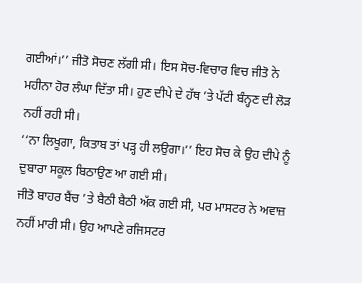ਗਈਆਂ।’’ ਜੀਤੋ ਸੋਚਣ ਲੱਗੀ ਸੀ। ਇਸ ਸੋਚ-ਵਿਚਾਰ ਵਿਚ ਜੀਤੋ ਨੇ ਮਹੀਨਾ ਹੋਰ ਲੰਘਾ ਦਿੱਤਾ ਸੀ। ਹੁਣ ਦੀਪੇ ਦੇ ਹੱਥ ’ਤੇ ਪੱਟੀ ਬੰਨ੍ਹਣ ਦੀ ਲੋੜ ਨਹੀਂ ਰਹੀ ਸੀ।
‘‘ਨਾ ਲਿਖੂਗਾ, ਕਿਤਾਬ ਤਾਂ ਪੜ੍ਹ ਹੀ ਲਉਗਾ।’’ ਇਹ ਸੋਚ ਕੇ ਉਹ ਦੀਪੇ ਨੂੰ ਦੁਬਾਰਾ ਸਕੂਲ ਬਿਠਾਉਣ ਆ ਗਈ ਸੀ।
ਜੀਤੋ ਬਾਹਰ ਬੈਂਚ ’ਤੇ ਬੈਠੀ ਬੈਠੀ ਅੱਕ ਗਈ ਸੀ, ਪਰ ਮਾਸਟਰ ਨੇ ਅਵਾਜ਼ ਨਹੀਂ ਮਾਰੀ ਸੀ। ਉਹ ਆਪਣੇ ਰਜਿਸਟਰ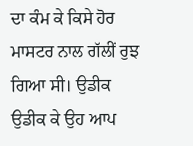ਦਾ ਕੰਮ ਕੇ ਕਿਸੇ ਹੋਰ ਮਾਸਟਰ ਨਾਲ ਗੱਲੀਂ ਰੁਝ ਗਿਆ ਸੀ। ਉਡੀਕ ਉਡੀਕ ਕੇ ਉਹ ਆਪ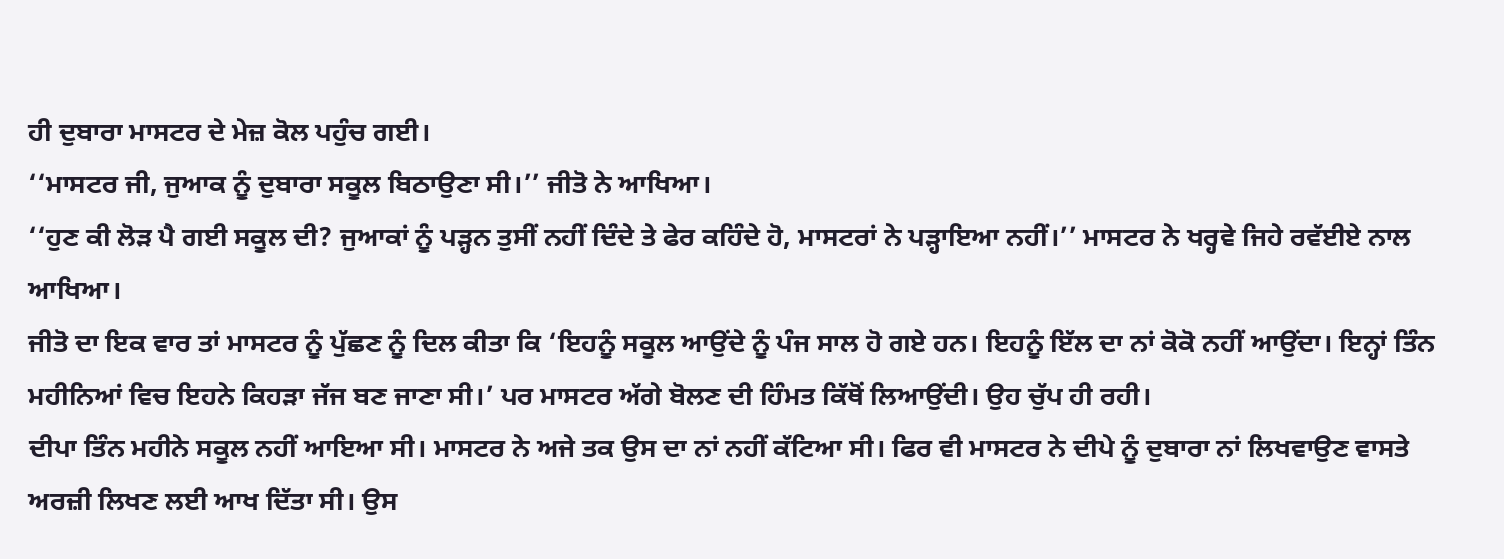ਹੀ ਦੁਬਾਰਾ ਮਾਸਟਰ ਦੇ ਮੇਜ਼ ਕੋਲ ਪਹੁੰਚ ਗਈ।
‘‘ਮਾਸਟਰ ਜੀ, ਜੁਆਕ ਨੂੰ ਦੁਬਾਰਾ ਸਕੂਲ ਬਿਠਾਉਣਾ ਸੀ।’’ ਜੀਤੋ ਨੇ ਆਖਿਆ।
‘‘ਹੁਣ ਕੀ ਲੋੜ ਪੈ ਗਈ ਸਕੂਲ ਦੀ? ਜੁਆਕਾਂ ਨੂੰ ਪੜ੍ਹਨ ਤੁਸੀਂ ਨਹੀਂ ਦਿੰਦੇ ਤੇ ਫੇਰ ਕਹਿੰਦੇ ਹੋ, ਮਾਸਟਰਾਂ ਨੇ ਪੜ੍ਹਾਇਆ ਨਹੀਂ।’’ ਮਾਸਟਰ ਨੇ ਖਰ੍ਹਵੇ ਜਿਹੇ ਰਵੱਈਏ ਨਾਲ ਆਖਿਆ।
ਜੀਤੋ ਦਾ ਇਕ ਵਾਰ ਤਾਂ ਮਾਸਟਰ ਨੂੰ ਪੁੱਛਣ ਨੂੰ ਦਿਲ ਕੀਤਾ ਕਿ ‘ਇਹਨੂੰ ਸਕੂਲ ਆਉਂਦੇ ਨੂੰ ਪੰਜ ਸਾਲ ਹੋ ਗਏ ਹਨ। ਇਹਨੂੰ ਇੱਲ ਦਾ ਨਾਂ ਕੋਕੋ ਨਹੀਂ ਆਉਂਦਾ। ਇਨ੍ਹਾਂ ਤਿੰਨ ਮਹੀਨਿਆਂ ਵਿਚ ਇਹਨੇ ਕਿਹੜਾ ਜੱਜ ਬਣ ਜਾਣਾ ਸੀ।’ ਪਰ ਮਾਸਟਰ ਅੱਗੇ ਬੋਲਣ ਦੀ ਹਿੰਮਤ ਕਿੱਥੋਂ ਲਿਆਉਂਦੀ। ਉਹ ਚੁੱਪ ਹੀ ਰਹੀ।
ਦੀਪਾ ਤਿੰਨ ਮਹੀਨੇ ਸਕੂਲ ਨਹੀਂ ਆਇਆ ਸੀ। ਮਾਸਟਰ ਨੇ ਅਜੇ ਤਕ ਉਸ ਦਾ ਨਾਂ ਨਹੀਂ ਕੱਟਿਆ ਸੀ। ਫਿਰ ਵੀ ਮਾਸਟਰ ਨੇ ਦੀਪੇ ਨੂੰ ਦੁਬਾਰਾ ਨਾਂ ਲਿਖਵਾਉਣ ਵਾਸਤੇ ਅਰਜ਼ੀ ਲਿਖਣ ਲਈ ਆਖ ਦਿੱਤਾ ਸੀ। ਉਸ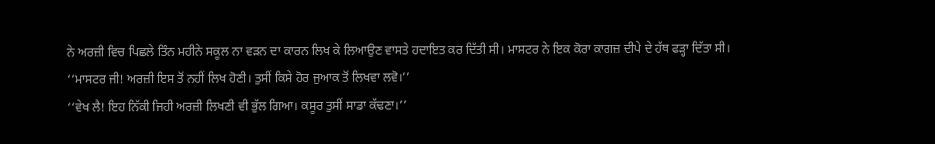ਨੇ ਅਰਜ਼ੀ ਵਿਚ ਪਿਛਲੇ ਤਿੰਨ ਮਹੀਨੇ ਸਕੂਲ ਨਾ ਵੜਨ ਦਾ ਕਾਰਨ ਲਿਖ ਕੇ ਲਿਆਉਣ ਵਾਸਤੇ ਹਦਾਇਤ ਕਰ ਦਿੱਤੀ ਸੀ। ਮਾਸਟਰ ਨੇ ਇਕ ਕੋਰਾ ਕਾਗਜ਼ ਦੀਪੇ ਦੇ ਹੱਥ ਫੜ੍ਹਾ ਦਿੱਤਾ ਸੀ।
‘‘ਮਾਸਟਰ ਜੀ! ਅਰਜ਼ੀ ਇਸ ਤੋਂ ਨਹੀਂ ਲਿਖ ਹੋਣੀ। ਤੁਸੀਂ ਕਿਸੇ ਹੋਰ ਜੁਆਕ ਤੋਂ ਲਿਖਵਾ ਲਵੋ।’’
‘‘ਵੇਖ ਲੈ! ਇਹ ਨਿੱਕੀ ਜਿਹੀ ਅਰਜ਼ੀ ਲਿਖਣੀ ਵੀ ਭੁੱਲ ਗਿਆ। ਕਸੂਰ ਤੁਸੀਂ ਸਾਡਾ ਕੱਢਣਾ।’’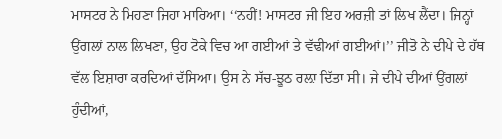ਮਾਸਟਰ ਨੇ ਮਿਹਣਾ ਜਿਹਾ ਮਾਰਿਆ। ‘‘ਨਹੀਂ! ਮਾਸਟਰ ਜੀ ਇਹ ਅਰਜ਼ੀ ਤਾਂ ਲਿਖ ਲੈਂਦਾ। ਜਿਨ੍ਹਾਂ ਉਂਗਲਾਂ ਨਾਲ ਲਿਖਣਾ, ਉਹ ਟੋਕੇ ਵਿਚ ਆ ਗਈਆਂ ਤੇ ਵੱਢੀਆਂ ਗਈਆਂ।’’ ਜੀਤੋ ਨੇ ਦੀਪੇ ਦੇ ਹੱਥ ਵੱਲ ਇਸ਼ਾਰਾ ਕਰਦਿਆਂ ਦੱਸਿਆ। ਉਸ ਨੇ ਸੱਚ-ਝੂਠ ਰਲ਼ਾ ਦਿੱਤਾ ਸੀ। ਜੇ ਦੀਪੇ ਦੀਆਂ ਉਂਗਲਾਂ ਹੁੰਦੀਆਂ,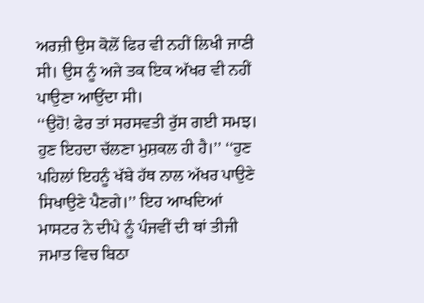ਅਰਜ਼ੀ ਉਸ ਕੋਲੋਂ ਫਿਰ ਵੀ ਨਹੀਂ ਲਿਖੀ ਜਾਣੀ ਸੀ। ਉਸ ਨੂੰ ਅਜੇ ਤਕ ਇਕ ਅੱਖਰ ਵੀ ਨਹੀਂ ਪਾਉਣਾ ਆਉਂਦਾ ਸੀ।
‘‘ਉਹੋ! ਫੇਰ ਤਾਂ ਸਰਸਵਤੀ ਰੁੱਸ ਗਈ ਸਮਝ। ਹੁਣ ਇਹਦਾ ਚੱਲਣਾ ਮੁਸ਼ਕਲ ਹੀ ਹੈ।’’ ‘‘ਹੁਣ ਪਹਿਲਾਂ ਇਹਨੂੰ ਖੱਬੇ ਹੱਥ ਨਾਲ ਅੱਖਰ ਪਾਉਣੇ ਸਿਖਾਉਣੇ ਪੈਣਗੇ।’’ ਇਹ ਆਖਦਿਆਂ ਮਾਸਟਰ ਨੇ ਦੀਪੇ ਨੂੰ ਪੰਜਵੀਂ ਦੀ ਥਾਂ ਤੀਜੀ ਜਮਾਤ ਵਿਚ ਬਿਠਾ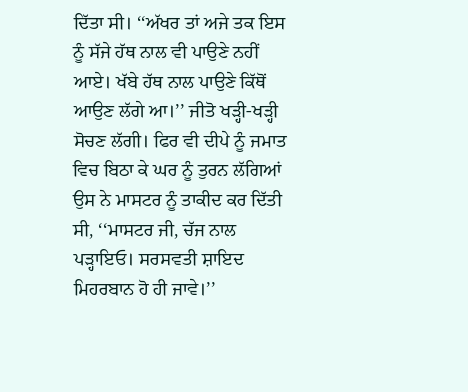ਦਿੱਤਾ ਸੀ। ‘‘ਅੱਖਰ ਤਾਂ ਅਜੇ ਤਕ ਇਸ ਨੂੰ ਸੱਜੇ ਹੱਥ ਨਾਲ ਵੀ ਪਾਉਣੇ ਨਹੀਂ ਆਏ। ਖੱਬੇ ਹੱਥ ਨਾਲ ਪਾਉਣੇ ਕਿੱਥੋਂ ਆਉਣ ਲੱਗੇ ਆ।’’ ਜੀਤੋ ਖੜ੍ਹੀ-ਖੜ੍ਹੀ ਸੋਚਣ ਲੱਗੀ। ਫਿਰ ਵੀ ਦੀਪੇ ਨੂੰ ਜਮਾਤ ਵਿਚ ਬਿਠਾ ਕੇ ਘਰ ਨੂੰ ਤੁਰਨ ਲੱਗਿਆਂ ਉਸ ਨੇ ਮਾਸਟਰ ਨੂੰ ਤਾਕੀਦ ਕਰ ਦਿੱਤੀ ਸੀ, ‘‘ਮਾਸਟਰ ਜੀ, ਚੱਜ ਨਾਲ ਪੜ੍ਹਾਇਓ। ਸਰਸਵਤੀ ਸ਼ਾਇਦ ਮਿਹਰਬਾਨ ਹੋ ਹੀ ਜਾਵੇ।’’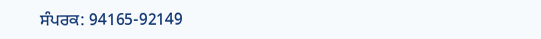ਸੰਪਰਕ: 94165-92149